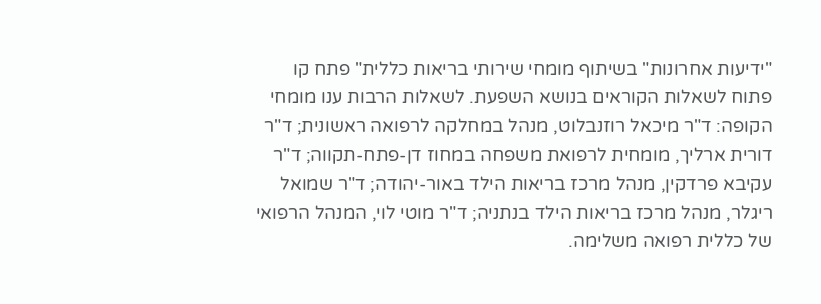"ידיעות אחרונות" בשיתוף מומחי שירותי בריאות כללית" פתח קו פתוח לשאלות הקוראים בנושא השפעת. לשאלות הרבות ענו מומחי הקופה: ד"ר מיכאל רוזנבלוט, מנהל במחלקה לרפואה ראשונית; ד"ר דורית ארליך, מומחית לרפואת משפחה במחוז דן-פתח-תקווה; ד"ר עקיבא פרדקין, מנהל מרכז בריאות הילד באור-יהודה; ד"ר שמואל ריגלר, מנהל מרכז בריאות הילד בנתניה; ד"ר מוטי לוי, המנהל הרפואי של כללית רפואה משלימה.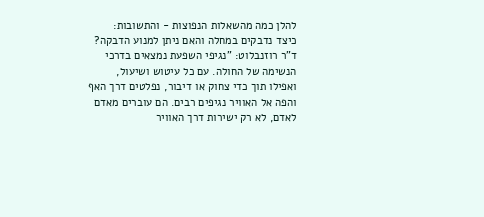להלן כמה מהשאלות הנפוצות - והתשובות:
כיצד נדבקים במחלה והאם ניתן למנוע הדבקה?
ד"ר רוזנבלוט: "נגיפי השפעת נמצאים בדרכי הנשימה של החולה. עם כל עיטוש ושיעול, ואפילו תוך כדי צחוק או דיבור, נפלטים דרך האף והפה אל האוויר נגיפים רבים. הם עוברים מאדם לאדם, לא רק ישירות דרך האוויר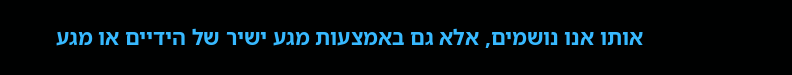אותו אנו נושמים, אלא גם באמצעות מגע ישיר של הידיים או מגע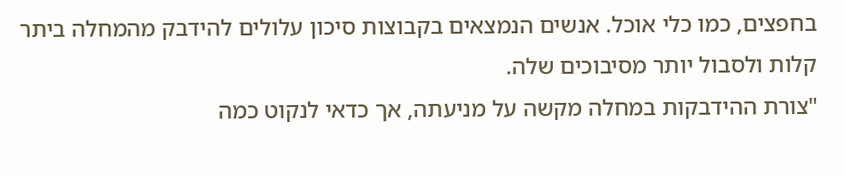בחפצים, כמו כלי אוכל. אנשים הנמצאים בקבוצות סיכון עלולים להידבק מהמחלה ביתר קלות ולסבול יותר מסיבוכים שלה.
"צורת ההידבקות במחלה מקשה על מניעתה, אך כדאי לנקוט כמה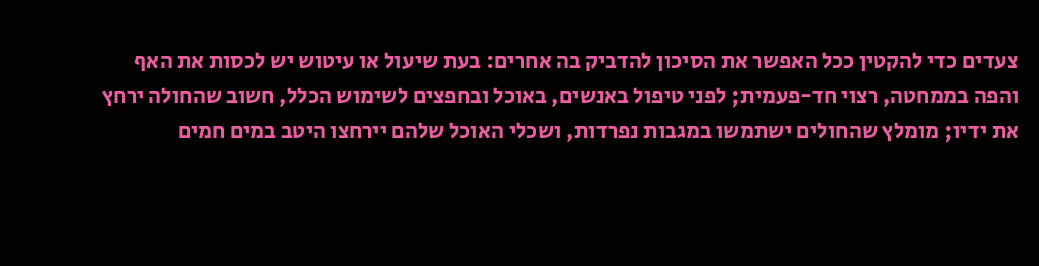צעדים כדי להקטין ככל האפשר את הסיכון להדביק בה אחרים: בעת שיעול או עיטוש יש לכסות את האף והפה בממחטה, רצוי חד-פעמית; לפני טיפול באנשים, באוכל ובחפצים לשימוש הכלל, חשוב שהחולה ירחץ את ידיו; מומלץ שהחולים ישתמשו במגבות נפרדות, ושכלי האוכל שלהם יירחצו היטב במים חמים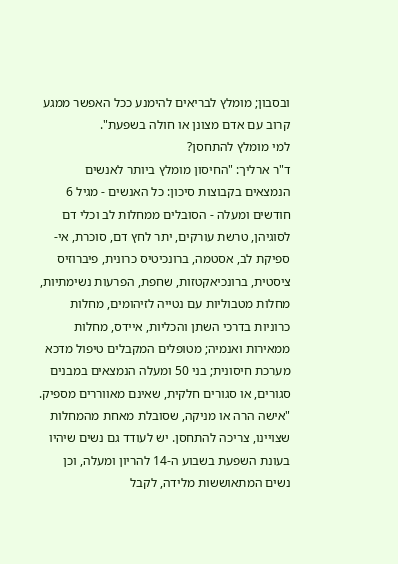ובסבון; מומלץ לבריאים להימנע ככל האפשר ממגע קרוב עם אדם מצונן או חולה בשפעת".
למי מומלץ להתחסן?
ד"ר ארליך: "החיסון מומלץ ביותר לאנשים הנמצאים בקבוצות סיכון: כל האנשים - מגיל 6 חודשים ומעלה - הסובלים ממחלות לב וכלי דם לסוגיהן, טרשת עורקים, יתר לחץ דם, סוכרת, אי-ספיקת לב, אסטמה, ברונכיטיס כרונית, פיברוזיס ציסטית, ברונכיאקטזות, שחפת, הפרעות נשימתיות, מחלות מטבוליות עם נטייה לזיהומים, מחלות כרוניות בדרכי השתן והכליות, איידס, מחלות ממאירות ואנמיה; מטופלים המקבלים טיפול מדכא מערכת חיסונית; בני 50 ומעלה הנמצאים במבנים סגורים, או סגורים חלקית, שאינם מאווררים מספיק.
"אישה הרה או מניקה, שסובלת מאחת מהמחלות שצויינו, צריכה להתחסן. יש לעודד גם נשים שיהיו בעונת השפעת בשבוע ה-14 להריון ומעלה, וכן נשים המתאוששות מלידה, לקבל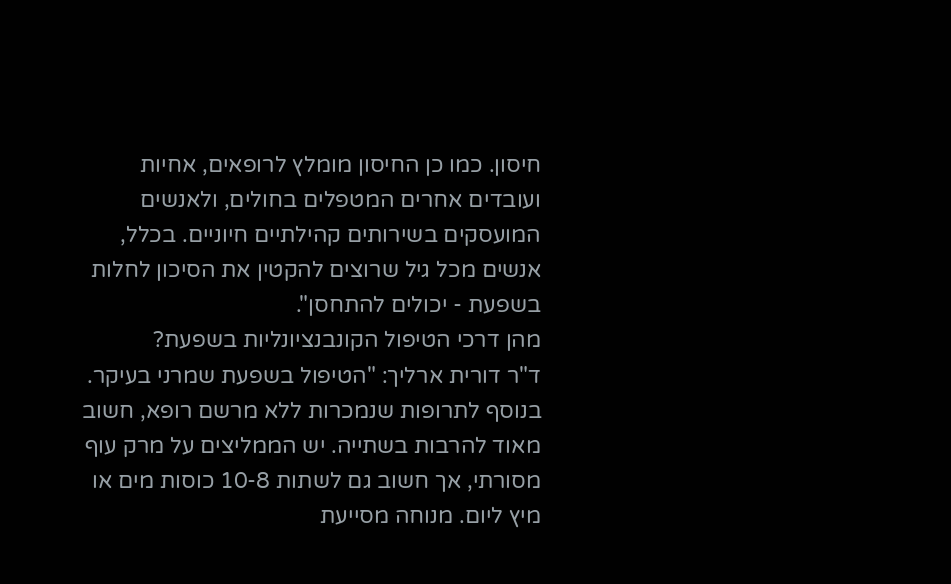חיסון. כמו כן החיסון מומלץ לרופאים, אחיות ועובדים אחרים המטפלים בחולים, ולאנשים המועסקים בשירותים קהילתיים חיוניים. בכלל, אנשים מכל גיל שרוצים להקטין את הסיכון לחלות בשפעת - יכולים להתחסן".
מהן דרכי הטיפול הקונבנציונליות בשפעת?
ד"ר דורית ארליך: "הטיפול בשפעת שמרני בעיקר. בנוסף לתרופות שנמכרות ללא מרשם רופא, חשוב מאוד להרבות בשתייה. יש הממליצים על מרק עוף מסורתי, אך חשוב גם לשתות 10-8 כוסות מים או מיץ ליום. מנוחה מסייעת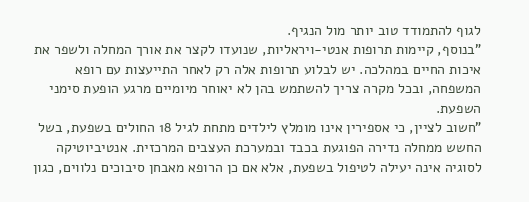לגוף להתמודד טוב יותר מול הנגיף.
"בנוסף, קיימות תרופות אנטי-ויראליות, שנועדו לקצר את אורך המחלה ולשפר את איכות החיים במהלכה. יש לבלוע תרופות אלה רק לאחר התייעצות עם רופא המשפחה, ובכל מקרה צריך להשתמש בהן לא יאוחר מיומיים מרגע הופעת סימני השפעת.
"חשוב לציין, כי אספירין אינו מומלץ לילדים מתחת לגיל 18 החולים בשפעת, בשל החשש ממחלה נדירה הפוגעת בכבד ובמערכת העצבים המרכזית. אנטיביוטיקה לסוגיה אינה יעילה לטיפול בשפעת, אלא אם כן הרופא מאבחן סיבוכים נלווים, כגון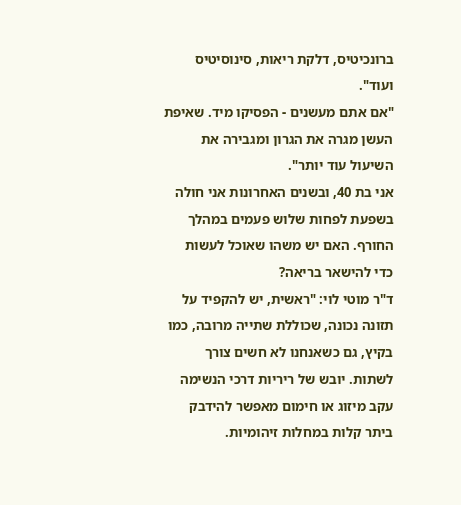ברונכיטיס, דלקת ריאות, סינוסיטיס ועוד".
"אם אתם מעשנים - הפסיקו מיד. שאיפת העשן מגרה את הגרון ומגבירה את השיעול עוד יותר".
אני בת 40, ובשנים האחרונות אני חולה בשפעת לפחות שלוש פעמים במהלך החורף. האם יש משהו שאוכל לעשות כדי להישאר בריאה?
ד"ר מוטי לוי: "ראשית, יש להקפיד על תזונה נכונה, שכוללת שתייה מרובה, כמו בקיץ, גם כשאנחנו לא חשים צורך לשתות. יובש של ריריות דרכי הנשימה עקב מיזוג או חימום מאפשר להידבק ביתר קלות במחלות זיהומיות.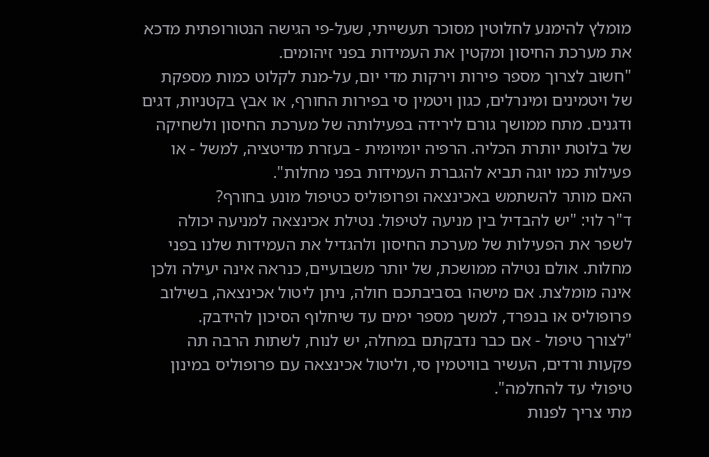מומלץ להימנע לחלוטין מסוכר תעשייתי, שעל-פי הגישה הנטורופתית מדכא את מערכת החיסון ומקטין את העמידות בפני זיהומים.
"חשוב לצרוך מספר פירות וירקות מדי יום, על-מנת לקלוט כמות מספקת של ויטמינים ומינרלים, כגון ויטמין סי בפירות החורף, או אבץ בקטניות, דגים ודגנים. מתח ממושך גורם לירידה בפעילותה של מערכת החיסון ולשחיקה של בלוטת יותרת הכליה. הרפיה יומיומית - בעזרת מדיטציה, למשל - או פעילות כמו יוגה תביא להגברת העמידות בפני מחלות".
האם מותר להשתמש באכינצאה ופרופוליס כטיפול מונע בחורף?
ד"ר לוי: "יש להבדיל בין מניעה לטיפול. נטילת אכינצאה למניעה יכולה לשפר את הפעילות של מערכת החיסון ולהגדיל את העמידות שלנו בפני מחלות. אולם נטילה ממושכת, של יותר משבועיים, כנראה אינה יעילה ולכן אינה מומלצת. אם מישהו בסביבתכם חולה, ניתן ליטול אכינצאה, בשילוב פרופוליס או בנפרד, למשך מספר ימים עד שיחלוף הסיכון להידבק.
"לצורך טיפול - אם כבר נדבקתם במחלה, יש לנוח, לשתות הרבה תה פקעות ורדים, העשיר בוויטמין סי, וליטול אכינצאה עם פרופוליס במינון טיפולי עד להחלמה".
מתי צריך לפנות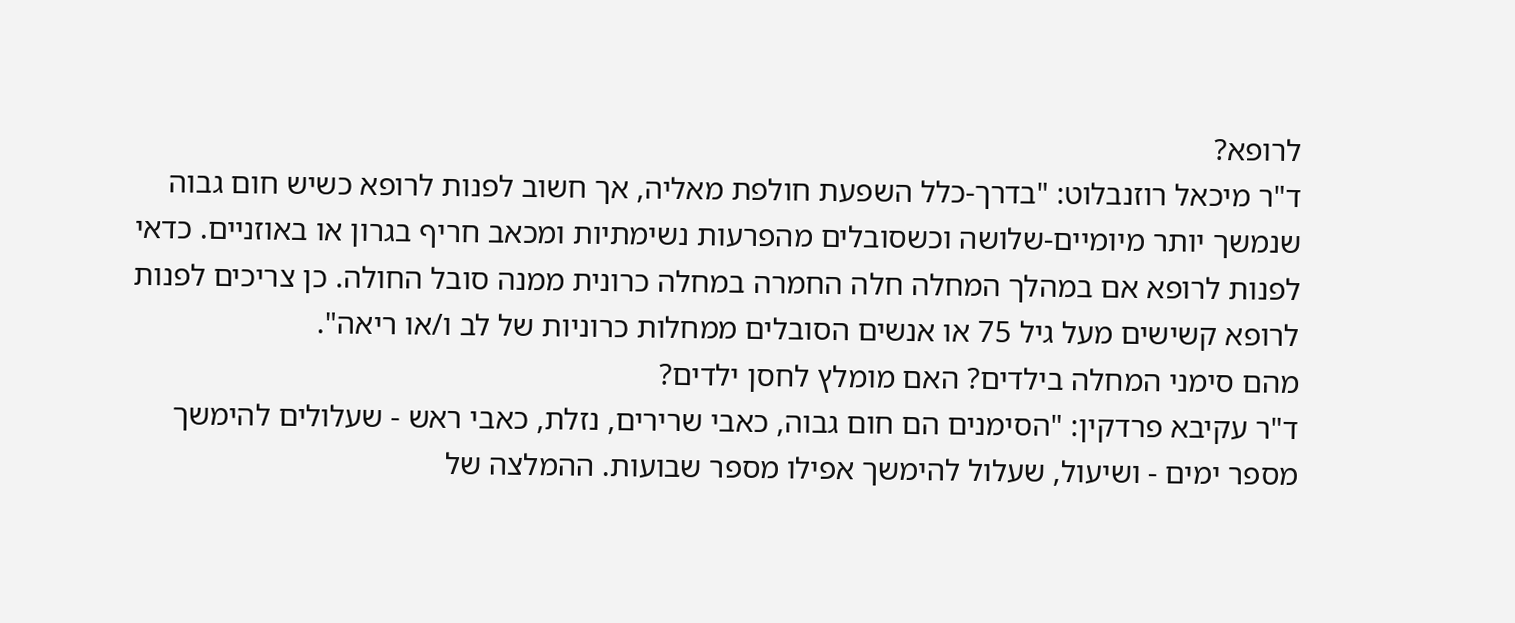לרופא?
ד"ר מיכאל רוזנבלוט: "בדרך-כלל השפעת חולפת מאליה, אך חשוב לפנות לרופא כשיש חום גבוה שנמשך יותר מיומיים-שלושה וכשסובלים מהפרעות נשימתיות ומכאב חריף בגרון או באוזניים. כדאי לפנות לרופא אם במהלך המחלה חלה החמרה במחלה כרונית ממנה סובל החולה. כן צריכים לפנות לרופא קשישים מעל גיל 75 או אנשים הסובלים ממחלות כרוניות של לב ו/או ריאה".
מהם סימני המחלה בילדים? האם מומלץ לחסן ילדים?
ד"ר עקיבא פרדקין: "הסימנים הם חום גבוה, כאבי שרירים, נזלת, כאבי ראש - שעלולים להימשך מספר ימים - ושיעול, שעלול להימשך אפילו מספר שבועות. ההמלצה של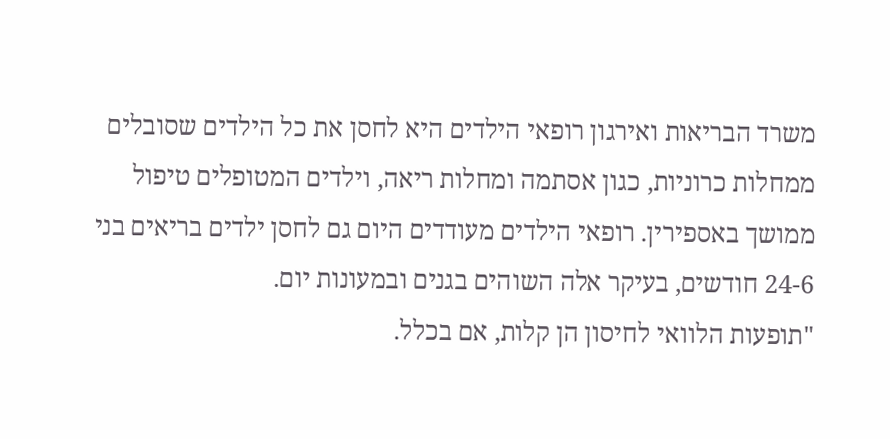משרד הבריאות ואירגון רופאי הילדים היא לחסן את כל הילדים שסובלים ממחלות כרוניות, כגון אסתמה ומחלות ריאה, וילדים המטופלים טיפול ממושך באספירין. רופאי הילדים מעודדים היום גם לחסן ילדים בריאים בני 24-6 חודשים, בעיקר אלה השוהים בגנים ובמעונות יום.
"תופעות הלוואי לחיסון הן קלות, אם בכלל.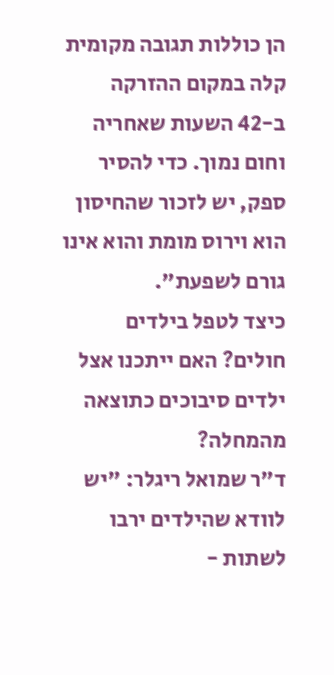הן כוללות תגובה מקומית קלה במקום ההזרקה ב-42 השעות שאחריה וחום נמוך. כדי להסיר ספק, יש לזכור שהחיסון הוא וירוס מומת והוא אינו גורם לשפעת".
כיצד לטפל בילדים חולים? האם ייתכנו אצל ילדים סיבוכים כתוצאה מהמחלה?
ד"ר שמואל ריגלר: "יש לוודא שהילדים ירבו לשתות -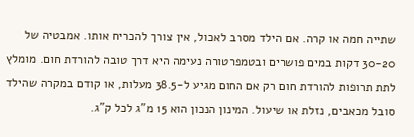שתייה חמה או קרה. אם הילד מסרב לאכול, אין צורך להכריח אותו. אמבטיה של 30-20 דקות במים פושרים ובטמפרטורה נעימה היא דרך טובה להורדת חום. מומלץ לתת תרופות להורדת חום רק אם החום מגיע ל-38.5 מעלות, או קודם במקרה שהילד סובל מכאבים, נזלת או שיעול. המינון הנכון הוא 15 מ"ג לכל ק"ג.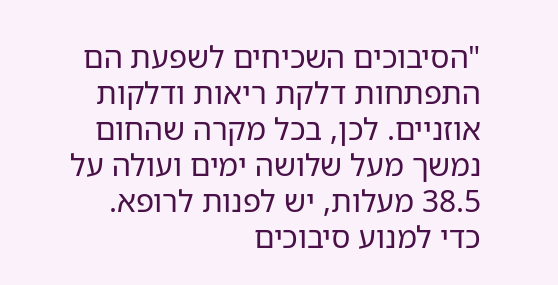"הסיבוכים השכיחים לשפעת הם התפתחות דלקת ריאות ודלקות אוזניים. לכן, בכל מקרה שהחום נמשך מעל שלושה ימים ועולה על 38.5 מעלות, יש לפנות לרופא. כדי למנוע סיבוכים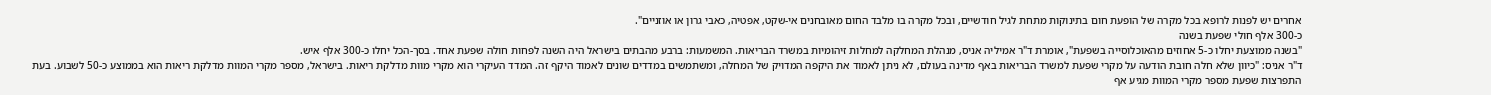אחרים יש לפנות לרופא בכל מקרה של הופעת חום בתינוקות מתחת לגיל חודשיים, ובכל מקרה בו מלבד החום מאובחנים אי-שקט, אפטיה, כאבי גרון או אוזניים".
כ-300 אלף חולי שפעת בשנה
"בשנה ממוצעת יחלו כ-5 אחוזים מהאוכלוסייה בשפעת", אומרת ד"ר אמיליה אניס, מנהלת המחלקה למחלות זיהומיות במשרד הבריאות. המשמעות: ברבע מהבתים בישראל היה השנה לפחות חולה שפעת אחד. בסך-הכל יחלו כ-300 אלף איש.
ד"ר אניס: "כיוון שלא חלה חובת הודעה על מקרי שפעת למשרד הבריאות באף מדינה בעולם, לא ניתן לאמוד את היקפה המדויק של המחלה, ומשתמשים במדדים שונים לאמוד היקף זה. המדד העיקרי הוא מקרי מוות מדלקת ריאות. בישראל, מספר מקרי המוות מדלקת ריאות הוא בממוצע כ-50 לשבוע. בעת התפרצות שפעת מספר מקרי המוות מגיע אף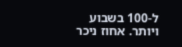ל-100 בשבוע ויותר. אחוז ניכר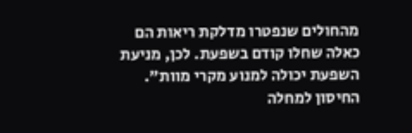מהחולים שנפטרו מדלקת ריאות הם כאלה שחלו קודם בשפעת. לכן, מניעת השפעת יכולה למנוע מקרי מוות".
החיסון למחלה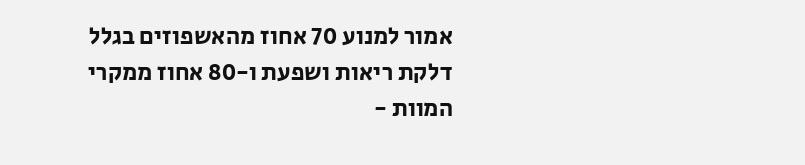אמור למנוע 70 אחוז מהאשפוזים בגלל דלקת ריאות ושפעת ו-80 אחוז ממקרי המוות -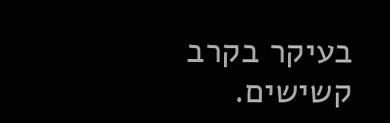בעיקר בקרב קשישים.